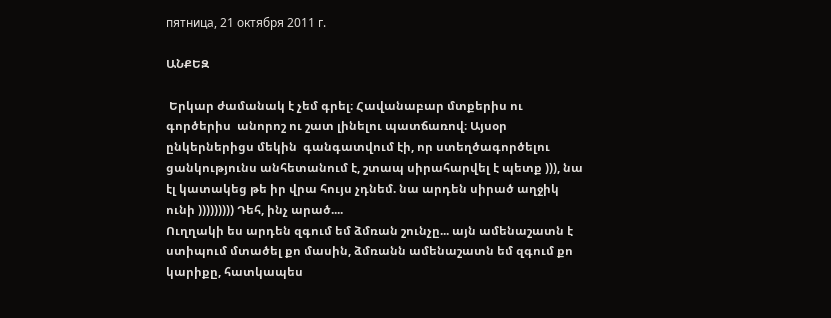пятница, 21 октября 2011 г.

ԱՆՔԵԶ

 Երկար ժամանակ է չեմ գրել։ Հավանաբար մտքերիս ու գործերիս  անորոշ ու շատ լինելու պատճառով։ Այսօր ընկերներիցս մեկին  գանգատվում էի, որ ստեղծագործելու ցանկությունս անհետանում է, շտապ սիրահարվել է պետք ))), նա էլ կատակեց թե իր վրա հույս չդնեմ. նա արդեն սիրած աղջիկ ունի ))))))))) Դեհ, ինչ արած....
Ուղղակի ես արդեն զգում եմ ձմռան շունչը... այն ամենաշատն է ստիպում մտածել քո մասին, ձմռանն ամենաշատն եմ զգում քո կարիքը, հատկապես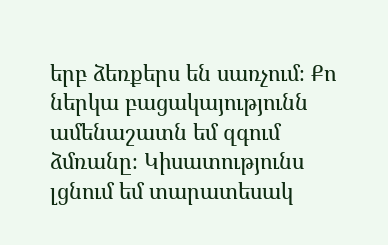երբ ձեռքերս են սառչում։ Քո ներկա բացակայությունն ամենաշատն եմ զգում ձմռանը։ Կիսատությունս լցնում եմ տարատեսակ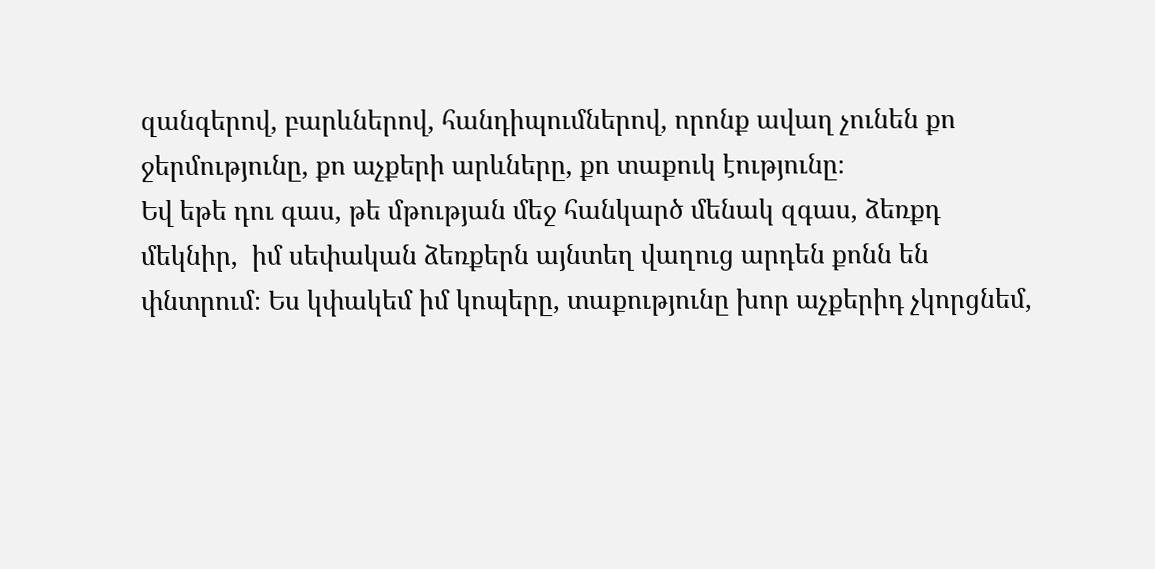զանգերով, բարևներով, հանդիպումներով, որոնք ավաղ չունեն քո ջերմությունը, քո աչքերի արևները, քո տաքուկ էությունը։
Եվ եթե դու գաս, թե մթության մեջ հանկարծ մենակ զգաս, ձեռքդ մեկնիր,  իմ սեփական ձեռքերն այնտեղ վաղուց արդեն քոնն են փնտրում։ Ես կփակեմ իմ կոպերը, տաքությունը խոր աչքերիդ չկորցնեմ,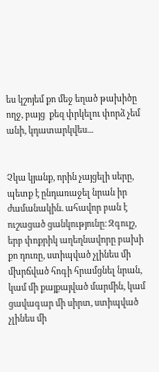ես կշոյեմ քո մեջ եղած թախիծը ողջ, բայց  քեզ փրկելու փորձ չեմ անի, կդատարկվես...


Չկա կյանք, որին չայցելի սերը, պետք է ընդառաջել նրան իր ժամանակին. ահավոր բան է ուշացած ցանկությունը։ Զգույշ, երբ փոքրիկ աղեղնավորը բախի քո դուռը, ստիպված չլինես մի մխրճված հոգի հրամցնել նրան, կամ մի քայքայված մարմին, կամ ցավագար մի սիրտ, ստիպված չլինես մի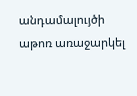անդամալույծի աթոռ առաջարկել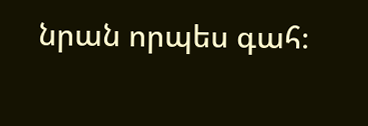նրան որպես գահ։